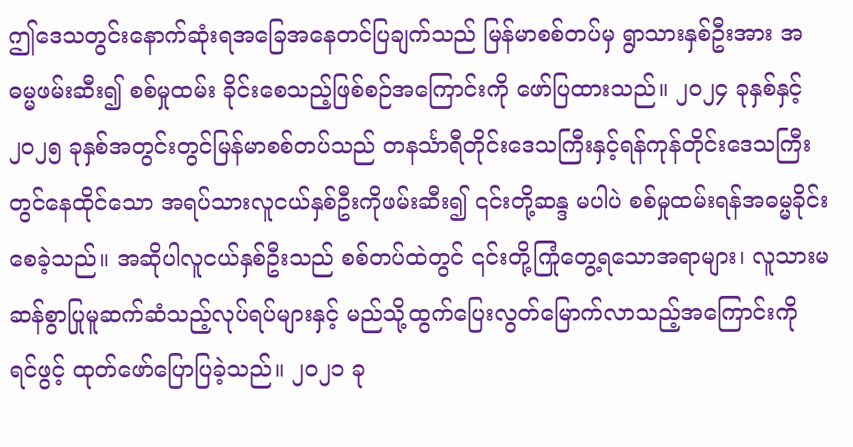ဤဒေသတွင်းနောက်ဆုံးရအခြေအနေတင်ပြချက်သည် မြန်မာစစ်တပ်မှ ရွာသားနှစ်ဦးအား အဓမ္မဖမ်းဆီး၍ စစ်မှုထမ်း ခိုင်းစေသည့်ဖြစ်စဉ်အကြောင်းကို ဖော်ပြထားသည်။ ၂၀၂၄ ခုနှစ်နှင့် ၂၀၂၅ ခုနှစ်အတွင်းတွင်မြန်မာစစ်တပ်သည် တနင်္သာရီတိုင်းဒေသကြီးနှင့်ရန်ကုန်တိုင်းဒေသကြီးတွင်နေထိုင်သော အရပ်သားလူငယ်နှစ်ဦးကိုဖမ်းဆီး၍ ၎င်းတို့ဆန္ဒ မပါပဲ စစ်မှုထမ်းရန်အဓမ္မခိုင်းစေခဲ့သည်။ အဆိုပါလူငယ်နှစ်ဦးသည် စစ်တပ်ထဲတွင် ၎င်းတို့ကြုံတွေ့ရသောအရာများ၊ လူသားမ ဆန်စွာပြုမူဆက်ဆံသည့်လုပ်ရပ်များနှင့် မည်သို့ထွက်ပြေးလွတ်မြောက်လာသည့်အကြောင်းကို ရင်ဖွင့် ထုတ်ဖော်ပြောပြခဲ့သည်။ ၂၀၂၁ ခု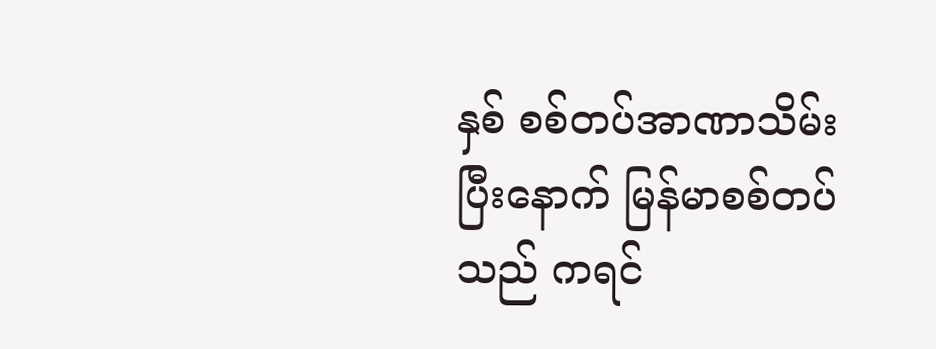နှစ် စစ်တပ်အာဏာသိမ်းပြီးနောက် မြန်မာစစ်တပ်သည် ကရင်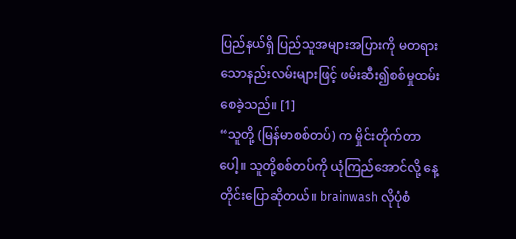ပြည်နယ်ရှိ ပြည်သူအများအပြားကို မတရားသောနည်းလမ်းများဖြင့် ဖမ်းဆီး၍စစ်မှုထမ်းစေခဲ့သည်။ [1]
“သူတို့ (မြန်မာစစ်တပ်) က မှိုင်းတိုက်တာပေါ့။ သူတို့စစ်တပ်ကို ယုံကြည်အောင်လို့ နေ့တိုင်းပြောဆိုတယ်။ brainwash လိုပုံစံ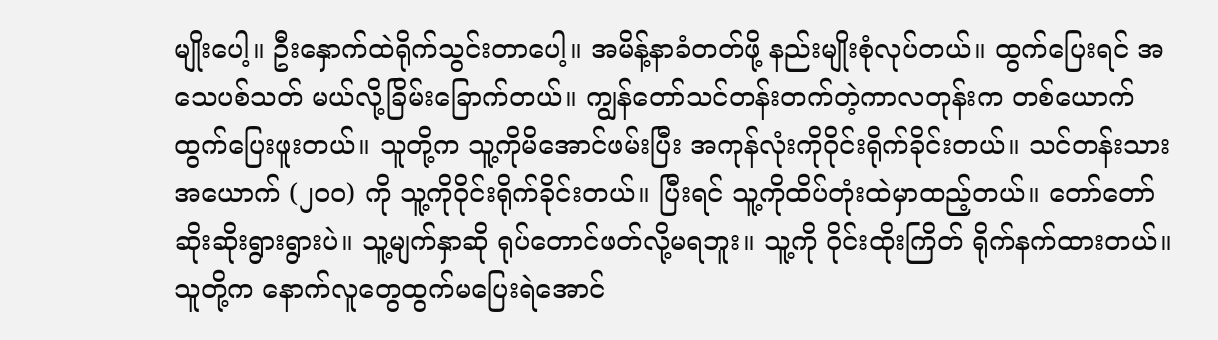မျိုးပေါ့။ ဦးနှောက်ထဲရိုက်သွင်းတာပေါ့။ အမိန့်နာခံတတ်ဖို့ နည်းမျိုးစုံလုပ်တယ်။ ထွက်ပြေးရင် အသေပစ်သတ် မယ်လို့ခြိမ်းခြောက်တယ်။ ကျွန်တော်သင်တန်းတက်တဲ့ကာလတုန်းက တစ်ယောက်ထွက်ပြေးဖူးတယ်။ သူတို့က သူ့ကိုမိအောင်ဖမ်းပြီး အကုန်လုံးကိုဝိုင်းရိုက်ခိုင်းတယ်။ သင်တန်းသားအယောက် (၂၀၀) ကို သူ့ကိုဝိုင်းရိုက်ခိုင်းတယ်။ ပြီးရင် သူ့ကိုထိပ်တုံးထဲမှာထည့်တယ်။ တော်တော်ဆိုးဆိုးရွားရွားပဲ။ သူ့မျက်နှာဆို ရုပ်တောင်ဖတ်လို့မရဘူး။ သူ့ကို ဝိုင်းထိုးကြိတ် ရိုက်နက်ထားတယ်။ သူတို့က နောက်လူတွေထွက်မပြေးရဲအောင်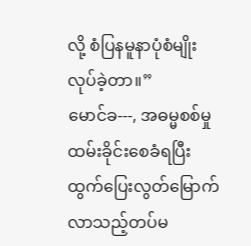လို့ စံပြနမူနာပုံစံမျိုးလုပ်ခဲ့တာ။”
မောင်ခ---, အဓမ္မစစ်မှုထမ်းခိုင်းစေခံရပြီး ထွက်ပြေးလွတ်မြောက်လာသည့်တပ်မ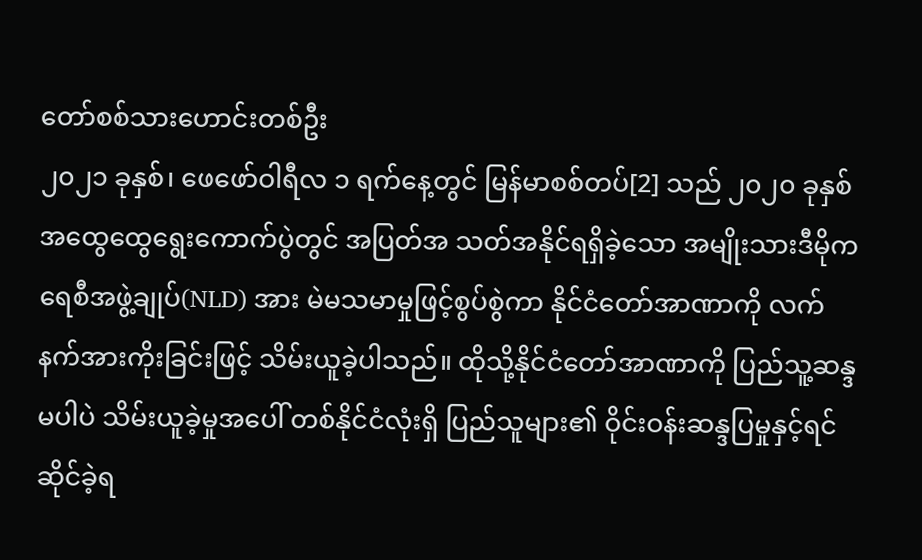တော်စစ်သားဟောင်းတစ်ဦး
၂၀၂၁ ခုနှစ်၊ ဖေဖော်ဝါရီလ ၁ ရက်နေ့တွင် မြန်မာစစ်တပ်[2] သည် ၂၀၂၀ ခုနှစ် အထွေထွေရွေးကောက်ပွဲတွင် အပြတ်အ သတ်အနိုင်ရရှိခဲ့သော အမျိုးသားဒီမိုကရေစီအဖွဲ့ချုပ်(NLD) အား မဲမသမာမှုဖြင့်စွပ်စွဲကာ နိုင်ငံတော်အာဏာကို လက် နက်အားကိုးခြင်းဖြင့် သိမ်းယူခဲ့ပါသည်။ ထိုသို့နိုင်ငံတော်အာဏာကို ပြည်သူ့ဆန္ဒမပါပဲ သိမ်းယူခဲ့မှုအပေါ် တစ်နိုင်ငံလုံးရှိ ပြည်သူများ၏ ဝိုင်းဝန်းဆန္ဒပြမှုနှင့်ရင်ဆိုင်ခဲ့ရ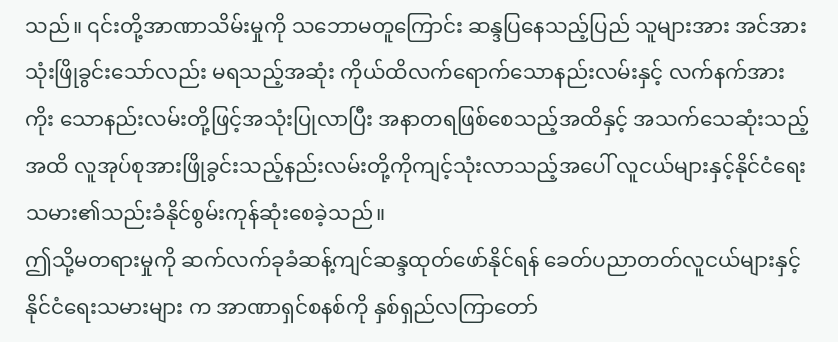သည်။ ၎င်းတို့အာဏာသိမ်းမှုကို သဘောမတူကြောင်း ဆန္ဒပြနေသည့်ပြည် သူများအား အင်အားသုံးဖြိုခွင်းသော်လည်း မရသည့်အဆုံး ကိုယ်ထိလက်ရောက်သောနည်းလမ်းနှင့် လက်နက်အားကိုး သောနည်းလမ်းတို့ဖြင့်အသုံးပြုလာပြီး အနာတရဖြစ်စေသည့်အထိနှင့် အသက်သေဆုံးသည့်အထိ လူအုပ်စုအားဖြိုခွင်းသည့်နည်းလမ်းတို့ကိုကျင့်သုံးလာသည့်အပေါ် လူငယ်များနှင့်နိုင်ငံရေးသမား၏သည်းခံနိုင်စွမ်းကုန်ဆုံးစေခဲ့သည်။
ဤသို့မတရားမှုကို ဆက်လက်ခုခံဆန့်ကျင်ဆန္ဒထုတ်ဖော်နိုင်ရန် ခေတ်ပညာတတ်လူငယ်များနှင့် နိုင်ငံရေးသမားများ က အာဏာရှင်စနစ်ကို နှစ်ရှည်လကြာတော်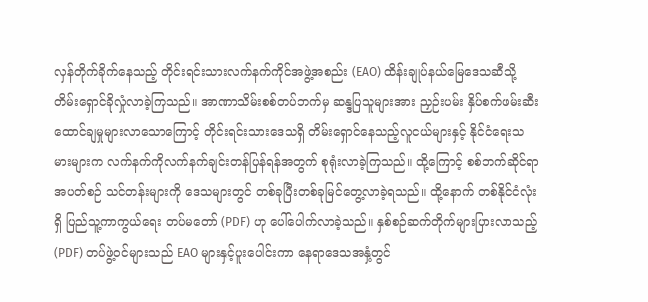လှန်တိုက်ခိုက်နေသည့် တိုင်းရင်းသားလက်နက်ကိုင်အဖွဲ့အစည်း (EAO) ထိန်းချုပ်နယ်မြေဒေသဆီသို့ တိမ်းရှောင်ခိုလှုံလာခဲ့ကြသည်။ အာဏာသိမ်းစစ်တပ်ဘက်မှ ဆန္ဒပြသူများအား ညှဉ်းပမ်း နှိပ်စက်ဖမ်းဆီးထောင်ချမှုများလာသောကြောင့် တိုင်းရင်းသားဒေသရှိ တိမ်းရှောင်နေသည့်လူငယ်များနှင့် နိုင်ငံရေးသ မားများက လက်နက်ကိုလက်နက်ချင်းတန်ပြန်ရန်အတွက် စုရုံးလာခဲ့ကြသည်။ ထို့ကြောင့် စစ်ဘက်ဆိုင်ရာအပတ်စဉ် သင်တန်းများကို ဒေသများတွင် တစ်ခုပြီးတစ်ခုမြင်တွေ့လာခဲ့ရသည်။ ထို့နောက် တစ်နိုင်ငံလုံးရှိ ပြည်သူ့ကာကွယ်ရေး တပ်မတော် (PDF) ဟု ပေါ်ပေါက်လာခဲ့သည်။ နှစ်စဉ်ဆက်တိုက်များပြားလာသည့် (PDF) တပ်ဖွဲ့ဝင်များသည် EAO များနှင့်ပူးပေါင်းကာ နေရာဒေသအနှံ့တွင်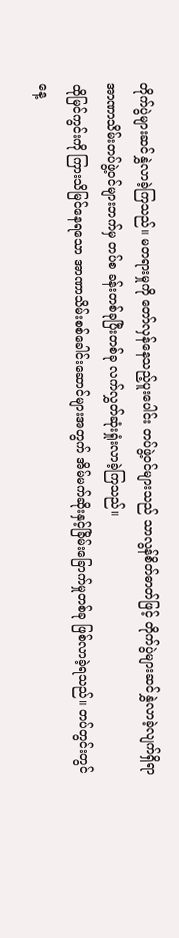တိုက်ပွဲများဆင်နွှဲလာခဲ့ကြသည်။ မတရားမှုကို တော်လှန်နေသည့်ပူးပေါင်း တပ်ဖွဲ့ဝင်များသည် သာလွန်စိတ်ဓာတ်ဖြင့် တိုက်ပွဲများဆင်နွှဲလာခဲ့လျက်ရှိရာ အာဏာသိမ်းတပ်ဖွဲ့ဝင်များဘက်မှ တပ်စ ခန်းတစ်ခုပြီးတစ်ခု လက်လွှတ်ဆုံးရှုံးလာခဲ့ကြသည်။
ထိုမြင်ကွင်းကို ကြားသိမြင်နေရသော အာဏာသိမ်းစစ်ခေါင်းဆောင်များအတွက် အိမ်မက်ဆိုးနှင့်ခြိမ်းခြောက်မှုတစ်ခု ဖြစ်လာခဲ့ရသည်။ တပ်တွင်းတွင် နေ့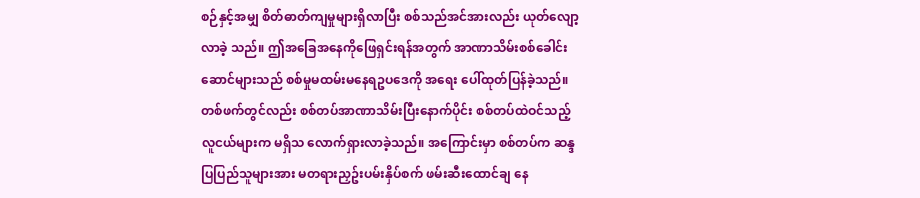စဉ်နှင့်အမျှ စိတ်ဓာတ်ကျမှုများရှိလာပြီး စစ်သည်အင်အားလည်း ယုတ်လျော့လာခဲ့ သည်။ ဤအခြေအနေကိုဖြေရှင်းရန်အတွက် အာဏာသိမ်းစစ်ခေါင်းဆောင်များသည် စစ်မှုမထမ်းမနေရဥပဒေကို အရေး ပေါ်ထုတ်ပြန်ခဲ့သည်။ တစ်ဖက်တွင်လည်း စစ်တပ်အာဏာသိမ်းပြီးနောက်ပိုင်း စစ်တပ်ထဲဝင်သည့်လူငယ်များက မရှိသ လောက်ရှားလာခဲ့သည်။ အကြောင်းမှာ စစ်တပ်က ဆန္ဒပြပြည်သူများအား မတရားညှဥ်းပမ်းနှိပ်စက် ဖမ်းဆီးထောင်ချ နေ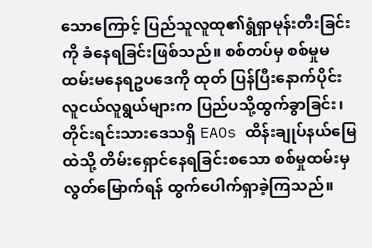သောကြောင့် ပြည်သူလူထု၏ရွံရှာမုန်းတီးခြင်းကို ခံနေရခြင်းဖြစ်သည်။ စစ်တပ်မှ စစ်မှုမထမ်းမနေရဥပဒေကို ထုတ် ပြန်ပြီးနောက်ပိုင်း လူငယ်လူရွယ်များက ပြည်ပသို့ထွက်ခွာခြင်း၊ တိုင်းရင်းသားဒေသရှိ EAOs ထိန်းချုပ်နယ်မြေထဲသို့ တိမ်းရှောင်နေရခြင်းစသော စစ်မှုထမ်းမှလွတ်မြောက်ရန် ထွက်ပေါက်ရှာခဲ့ကြသည်။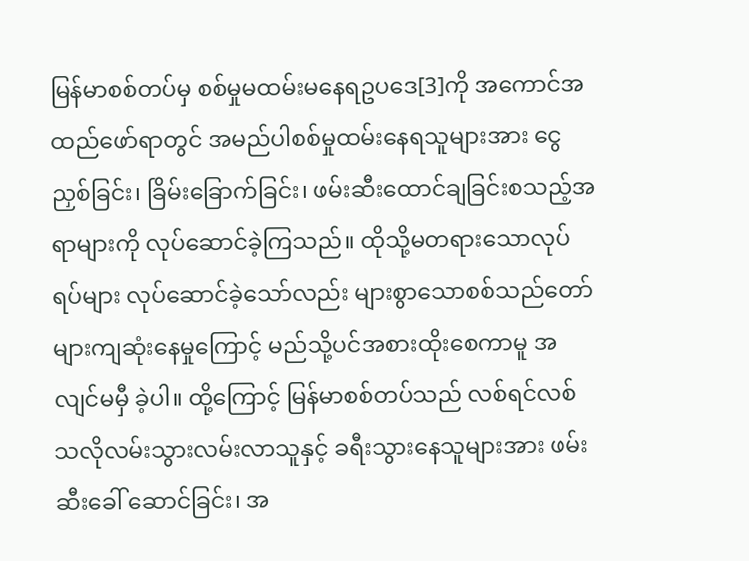မြန်မာစစ်တပ်မှ စစ်မှုမထမ်းမနေရဥပဒေ[3]ကို အကောင်အထည်ဖော်ရာတွင် အမည်ပါစစ်မှုထမ်းနေရသူများအား ငွေညှစ်ခြင်း၊ ခြိမ်းခြောက်ခြင်း၊ ဖမ်းဆီးထောင်ချခြင်းစသည့်အရာများကို လုပ်ဆောင်ခဲ့ကြသည်။ ထိုသို့မတရားသောလုပ်ရပ်များ လုပ်ဆောင်ခဲ့သော်လည်း များစွာသောစစ်သည်တော်များကျဆုံးနေမှုကြောင့် မည်သို့ပင်အစားထိုးစေကာမူ အလျင်မမှီ ခဲ့ပါ။ ထို့ကြောင့် မြန်မာစစ်တပ်သည် လစ်ရင်လစ်သလိုလမ်းသွားလမ်းလာသူနှင့် ခရီးသွားနေသူများအား ဖမ်းဆီးခေါ် ဆောင်ခြင်း၊ အ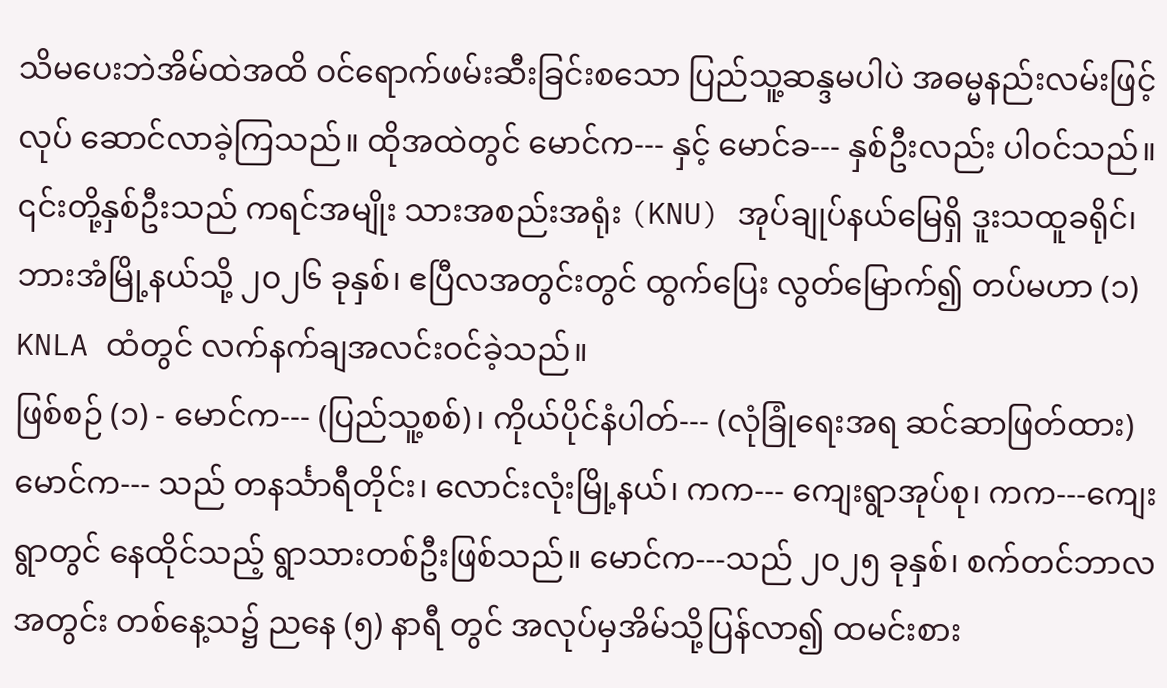သိမပေးဘဲအိမ်ထဲအထိ ဝင်ရောက်ဖမ်းဆီးခြင်းစသော ပြည်သူ့ဆန္ဒမပါပဲ အဓမ္မနည်းလမ်းဖြင့် လုပ် ဆောင်လာခဲ့ကြသည်။ ထိုအထဲတွင် မောင်က--- နှင့် မောင်ခ--- နှစ်ဦးလည်း ပါဝင်သည်။ ၎င်းတို့နှစ်ဦးသည် ကရင်အမျိုး သားအစည်းအရုံး (KNU) အုပ်ချုပ်နယ်မြေရှိ ဒူးသထူခရိုင်၊ ဘားအံမြို့နယ်သို့ ၂၀၂၆ ခုနှစ်၊ ဧပြီလအတွင်းတွင် ထွက်ပြေး လွတ်မြောက်၍ တပ်မဟာ (၁) KNLA ထံတွင် လက်နက်ချအလင်းဝင်ခဲ့သည်။
ဖြစ်စဉ် (၁) - မောင်က--- (ပြည်သူ့စစ်)၊ ကိုယ်ပိုင်နံပါတ်--- (လုံခြုံရေးအရ ဆင်ဆာဖြတ်ထား)
မောင်က--- သည် တနင်္သာရီတိုင်း၊ လောင်းလုံးမြို့နယ်၊ ကက--- ကျေးရွာအုပ်စု၊ ကက---ကျေးရွာတွင် နေထိုင်သည့် ရွာသားတစ်ဦးဖြစ်သည်။ မောင်က---သည် ၂၀၂၅ ခုနှစ်၊ စက်တင်ဘာလအတွင်း တစ်နေ့သ၌ ညနေ (၅) နာရီ တွင် အလုပ်မှအိမ်သို့ပြန်လာ၍ ထမင်းစား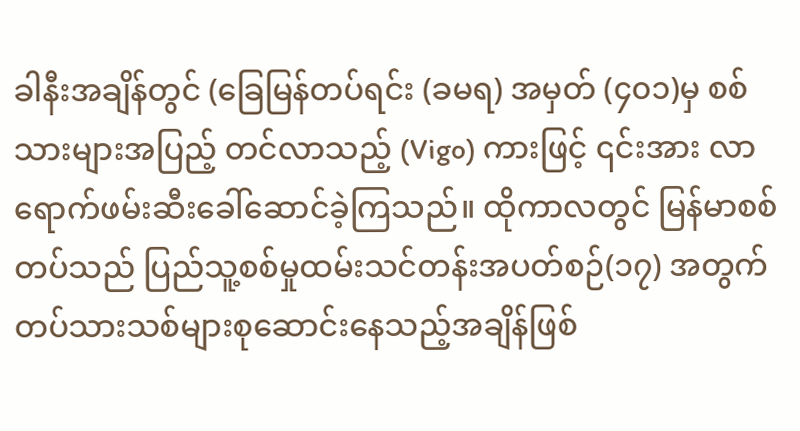ခါနီးအချိန်တွင် (ခြေမြန်တပ်ရင်း (ခမရ) အမှတ် (၄၀၁)မှ စစ်သားများအပြည့် တင်လာသည့် (Vigo) ကားဖြင့် ၎င်းအား လာရောက်ဖမ်းဆီးခေါ်ဆောင်ခဲ့ကြသည်။ ထိုကာလတွင် မြန်မာစစ်တပ်သည် ပြည်သူ့စစ်မှုထမ်းသင်တန်းအပတ်စဉ်(၁၇) အတွက် တပ်သားသစ်များစုဆောင်းနေသည့်အချိန်ဖြစ်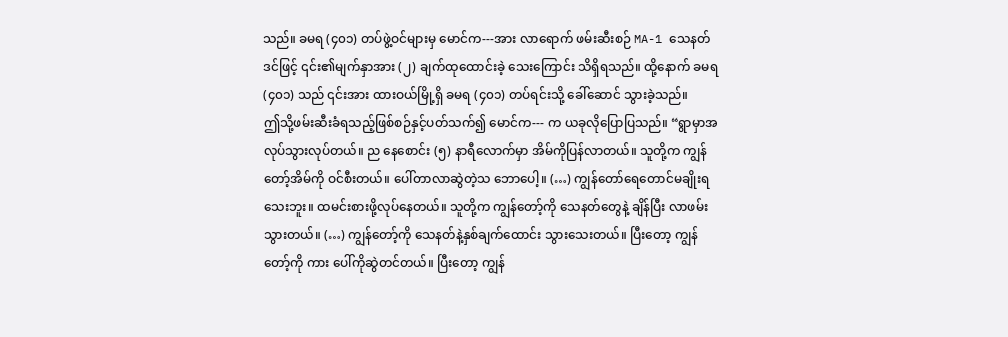သည်။ ခမရ (၄၀၁) တပ်ဖွဲ့ဝင်များမှ မောင်က---အား လာရောက် ဖမ်းဆီးစဉ် MA-1 သေနတ်ဒင်ဖြင့် ၎င်း၏မျက်နှာအား (၂) ချက်ထုထောင်းခဲ့ သေးကြောင်း သိရှိရသည်။ ထို့နောက် ခမရ (၄၀၁) သည် ၎င်းအား ထားဝယ်မြို့ရှိ ခမရ (၄၀၁) တပ်ရင်းသို့ ခေါ်ဆောင် သွားခဲ့သည်။
ဤသို့ဖမ်းဆီးခံရသည့်ဖြစ်စဉ်နှင့်ပတ်သက်၍ မောင်က--- က ယခုလိုပြောပြသည်။ “ရွာမှာအလုပ်သွားလုပ်တယ်။ ည နေစောင်း (၅) နာရီလောက်မှာ အိမ်ကိုပြန်လာတယ်။ သူတို့က ကျွန်တော့်အိမ်ကို ဝင်စီးတယ်။ ပေါ်တာလာဆွဲတဲ့သ ဘောပေါ့။ (…) ကျွန်တော်ရေတောင်မချိုးရသေးဘူး။ ထမင်းစားဖို့လုပ်နေတယ်။ သူတို့က ကျွန်တော့်ကို သေနတ်တွေနဲ့ ချိန်ပြီး လာဖမ်းသွားတယ်။ (…) ကျွန်တော့်ကို သေနတ်နဲ့နှစ်ချက်ထောင်း သွားသေးတယ်။ ပြီးတော့ ကျွန်တော့်ကို ကား ပေါ်ကိုဆွဲတင်တယ်။ ပြီးတော့ ကျွန်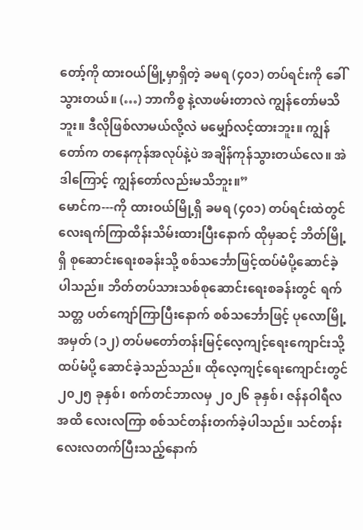တော့်ကို ထားဝယ်မြို့မှာရှိတဲ့ ခမရ (၄၀၁) တပ်ရင်းကို ခေါ်သွားတယ်။ (…) ဘာကိစ္စ နဲ့လာဖမ်းတာလဲ ကျွန်တော်မသိဘူး။ ဒီလိုဖြစ်လာမယ်လို့လဲ မမျှော်လင့်ထားဘူး။ ကျွန်တော်က တနေကုန်အလုပ်နဲ့ပဲ အချိန်ကုန်သွားတယ်လေ။ အဲဒါကြောင့် ကျွန်တော်လည်းမသိဘူး။”
မောင်က---ကို ထားဝယ်မြို့ရှိ ခမရ (၄၀၁) တပ်ရင်းထဲတွင် လေးရက်ကြာထိန်းသိမ်းထားပြီးနောက် ထိုမှဆင့် ဘိတ်မြို့ရှိ စုဆောင်းရေးစခန်းသို့ စစ်သင်္ဘောဖြင့်ထပ်မံပို့ဆောင်ခဲ့ပါသည်။ ဘိတ်တပ်သားသစ်စုဆောင်းရေးစခန်းတွင် ရက်သတ္တ ပတ်ကျော်ကြာပြီးနောက် စစ်သင်္ဘောဖြင့် ပုလောမြို့အမှတ် (၁၂) တပ်မတော်တန်းမြင့်လေ့ကျင့်ရေးကျောင်းသို့ ထပ်မံပို့ ဆောင်ခဲ့သည်သည်။ ထိုလေ့ကျင့်ရေးကျောင်းတွင် ၂၀၂၅ ခုနှစ်၊ စက်တင်ဘာလမှ ၂၀၂၆ ခုနှစ်၊ ဇန်နဝါရီလအထိ လေးလကြာ စစ်သင်တန်းတက်ခဲ့ပါသည်။ သင်တန်းလေးလတက်ပြီးသည့်နောက်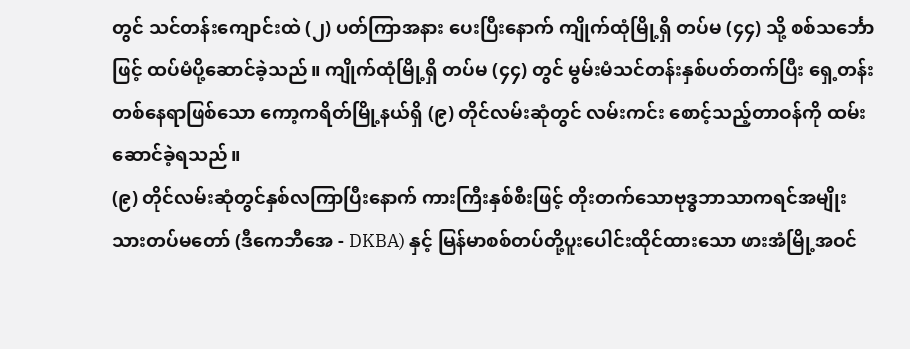တွင် သင်တန်းကျောင်းထဲ (၂) ပတ်ကြာအနား ပေးပြီးနောက် ကျိုက်ထုံမြို့ရှိ တပ်မ (၄၄) သို့ စစ်သင်္ဘောဖြင့် ထပ်မံပို့ဆောင်ခဲ့သည်။ ကျိုက်ထုံမြို့ရှိ တပ်မ (၄၄) တွင် မွမ်းမံသင်တန်းနှစ်ပတ်တက်ပြီး ရှေ့တန်းတစ်နေရာဖြစ်သော ကော့ကရိတ်မြို့နယ်ရှိ (၉) တိုင်လမ်းဆုံတွင် လမ်းကင်း စောင့်သည့်တာဝန်ကို ထမ်းဆောင်ခဲ့ရသည်။
(၉) တိုင်လမ်းဆုံတွင်နှစ်လကြာပြီးနောက် ကားကြီးနှစ်စီးဖြင့် တိုးတက်သောဗုဒ္ဓဘာသာကရင်အမျိုးသားတပ်မတော် (ဒီကေဘီအေ - DKBA) နှင့် မြန်မာစစ်တပ်တို့ပူးပေါင်းထိုင်ထားသော ဖားအံမြို့အဝင်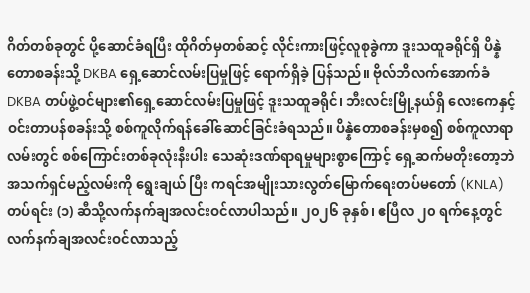ဂိတ်တစ်ခုတွင် ပို့ဆောင်ခံရပြီး ထိုဂိတ်မှတစ်ဆင့် လိုင်းကားဖြင့်လူစုခွဲကာ ဒူးသထူခရိုင်ရှိ ပိန္နဲတောစခန်းသို့ DKBA ရှေ့ဆောင်လမ်းပြမှုဖြင့် ရောက်ရှိခဲ့ ပြန်သည်။ ဗိုလ်ဘိလက်အောက်ခံ DKBA တပ်ဖွဲ့ဝင်များ၏ရှေ့ဆောင်လမ်းပြမှုဖြင့် ဒူးသထူခရိုင်၊ ဘီးလင်းမြို့နယ်ရှိ လေးကေနှင့်ဝင်းတာပန်စခန်းသို့ စစ်ကူလိုက်ရန်ခေါ်ဆောင်ခြင်းခံရသည်။ ပိန္နဲတောစခန်းမှစ၍ စစ်ကူလာရာလမ်းတွင် စစ်ကြောင်းတစ်ခုလုံးနီးပါး သေဆုံးဒဏ်ရာရမှုများစွာကြောင့် ရှေ့ဆက်မတိုးတော့ဘဲ အသက်ရှင်မည့်လမ်းကို ရွေးချယ် ပြီး ကရင်အမျိုးသားလွတ်မြောက်ရေးတပ်မတော် (KNLA) တပ်ရင်း (၁) ဆီသို့လက်နက်ချအလင်းဝင်လာပါသည်။ ၂၀၂၆ ခုနှစ်၊ ဧပြီလ ၂၀ ရက်နေ့တွင် လက်နက်ချအလင်းဝင်လာသည့်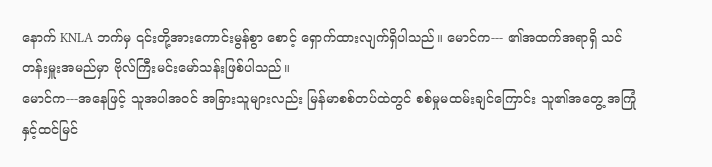နောက် KNLA ဘက်မှ ၎င်းတို့အားကောင်းမွန်စွာ စောင့် ရှောက်ထားလျက်ရှိပါသည်။ မောင်က--- ၏အထက်အရာရှိ သင်တန်းမှူးအမည်မှာ ဗိုလ်ကြီးမင်းမော်သန်းဖြစ်ပါသည်။
မောင်က---အနေဖြင့် သူအပါအဝင် အခြားသူများလည်း မြန်မာစစ်တပ်ထဲတွင် စစ်မှုမထမ်းချင်ကြောင်း သူ၏အတွေ့ အကြုံနှင့်ထင်မြင်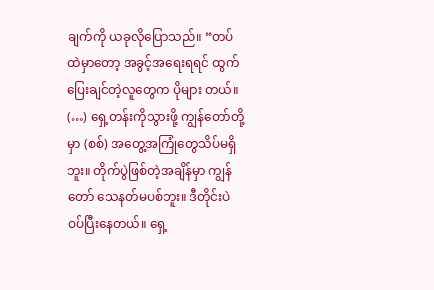ချက်ကို ယခုလိုပြောသည်။ “တပ်ထဲမှာတော့ အခွင့်အရေးရရင် ထွက်ပြေးချင်တဲ့လူတွေက ပိုများ တယ်။ (…) ရှေ့တန်းကိုသွားဖို့ ကျွန်တော်တို့မှာ (စစ်) အတွေ့အကြုံတွေသိပ်မရှိဘူး။ တိုက်ပွဲဖြစ်တဲ့အချိန်မှာ ကျွန်တော် သေနတ်မပစ်ဘူး။ ဒီတိုင်းပဲဝပ်ပြီးနေတယ်။ ရှေ့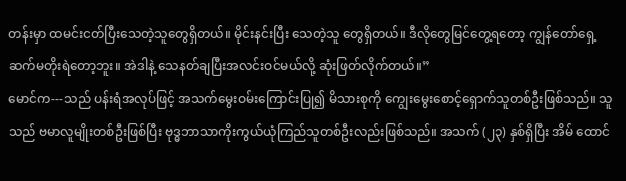တန်းမှာ ထမင်းငတ်ပြီးသေတဲ့သူတွေရှိတယ်။ မိုင်းနင်းပြီး သေတဲ့သူ တွေရှိတယ်။ ဒီလိုတွေမြင်တွေ့ရတော့ ကျွန်တော်ရှေ့ဆက်မတိုးရဲတော့ဘူး။ အဲဒါနဲ့ သေနတ်ချပြီးအလင်းဝင်မယ်လို့ ဆုံးဖြတ်လိုက်တယ်။”
မောင်က---သည် ပန်းရံအလုပ်ဖြင့် အသက်မွေးဝမ်းကြောင်းပြု၍ မိသားစုကို ကျွေးမွေးစောင့်ရှောက်သူတစ်ဦးဖြစ်သည်။ သူသည် ဗမာလူမျိုးတစ်ဦးဖြစ်ပြီး ဗုဒ္ဓဘာသာကိုးကွယ်ယုံကြည်သူတစ်ဦးလည်းဖြစ်သည်။ အသက် (၂၃) နှစ်ရှိပြီး အိမ် ထောင်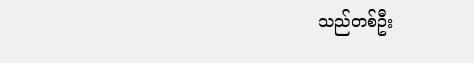သည်တစ်ဦး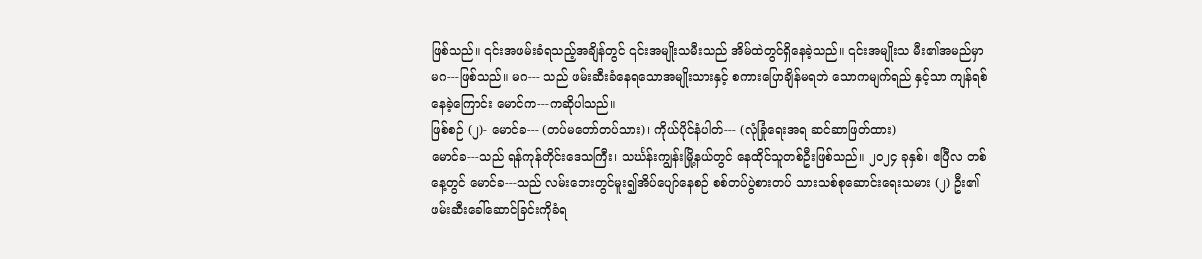ဖြစ်သည်။ ၎င်းအဖမ်းခံရသည့်အချိန်တွင် ၎င်းအမျိုးသမီးသည် အိမ်ထဲတွင်ရှိနေခဲ့သည်။ ၎င်းအမျိုးသ မီး၏အမည်မှာ မဂ---ဖြစ်သည်။ မဂ--- သည် ဖမ်းဆီးခံနေရသောအမျိုးသားနှင့် စကားပြောချိန်မရဘဲ သောကမျက်ရည် နှင့်သာ ကျန်ရစ်နေခဲ့ကြောင်း မောင်က---ကဆိုပါသည်။
ဖြစ်စဉ် (၂)- မောင်ခ--- (တပ်မတော်တပ်သား)၊ ကိုယ်ပိုင်နံပါတ်--- (လုံခြုံရေးအရ ဆင်ဆာဖြတ်ထား)
မောင်ခ---သည် ရန်ကုန်တိုင်းဒေသကြီး၊ သင်္ဃန်းကျွန်းမြို့နယ်တွင် နေထိုင်သူတစ်ဦးဖြစ်သည်။ ၂၀၂၄ ခုနှစ်၊ ဧပြီလ တစ်နေ့တွင် မောင်ခ---သည် လမ်းဘေးတွင်မူး၍အိပ်ပျော်နေစဉ် စစ်တပ်ပွဲစားတပ် သားသစ်စုဆောင်းရေးသမား (၂) ဦး၏ ဖမ်းဆီးခေါ်ဆောင်ခြင်းကိုခံရ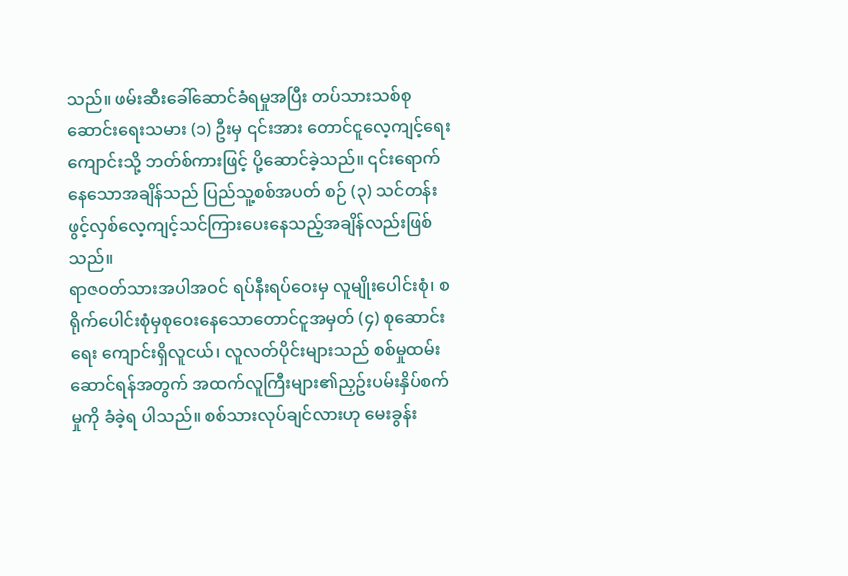သည်။ ဖမ်းဆီးခေါ်ဆောင်ခံရမှုအပြီး တပ်သားသစ်စုဆောင်းရေးသမား (၁) ဦးမှ ၎င်းအား တောင်ငူလေ့ကျင့်ရေးကျောင်းသို့ ဘတ်စ်ကားဖြင့် ပို့ဆောင်ခဲ့သည်။ ၎င်းရောက်နေသောအချိန်သည် ပြည်သူ့စစ်အပတ် စဉ် (၃) သင်တန်းဖွင့်လှစ်လေ့ကျင့်သင်ကြားပေးနေသည့်အချိန်လည်းဖြစ်သည်။
ရာဇဝတ်သားအပါအဝင် ရပ်နီးရပ်ဝေးမှ လူမျိုးပေါင်းစုံ၊ စရိုက်ပေါင်းစုံမှစုဝေးနေသောတောင်ငူအမှတ် (၄) စုဆောင်းရေး ကျောင်းရှိလူငယ်၊ လူလတ်ပိုင်းများသည် စစ်မှုထမ်းဆောင်ရန်အတွက် အထက်လူကြီးများ၏ညှဥ်းပမ်းနှိပ်စက်မှုကို ခံခဲ့ရ ပါသည်။ စစ်သားလုပ်ချင်လားဟု မေးခွန်း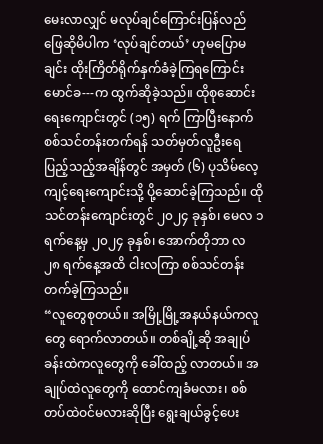မေးလာလျှင် မလုပ်ချင်ကြောင်းပြန်လည်ဖြေဆိုမိပါက ‘လုပ်ချင်တယ်’ ဟုမပြောမချင်း ထိုးကြိတ်ရိုက်နှက်ခံခဲ့ကြရကြောင်း မောင်ခ---က ထွက်ဆိုခဲ့သည်။ ထိုစုဆောင်းရေးကျောင်းတွင် (၁၅) ရက် ကြာပြီးနောက် စစ်သင်တန်းတက်ရန် သတ်မှတ်လူဦးရေပြည့်သည့်အချိန်တွင် အမှတ် (၆) ပုသိမ်လေ့ကျင့်ရေးကျောင်းသို့ ပို့ဆောင်ခဲ့ကြသည်။ ထိုသင်တန်းကျောင်းတွင် ၂၀၂၄ ခုနှစ်၊ မေလ ၁ ရက်နေ့မှ ၂၀၂၄ ခုနှစ်၊ အောက်တိုဘာ လ ၂၈ ရက်နေ့အထိ ငါးလကြာ စစ်သင်တန်းတက်ခဲ့ကြသည်။
“လူတွေစုတယ်။ အမြို့မြို့အနယ်နယ်ကလူတွေ ရောက်လာတယ်။ တစ်ချို့ဆို အချုပ်ခန်းထဲကလူတွေကို ခေါ်ထည့် လာတယ်။ အချုပ်ထဲလူတွေကို ထောင်ကျခံမလား၊ စစ်တပ်ထဲဝင်မလားဆိုပြီး ရွေးချယ်ခွင့်ပေး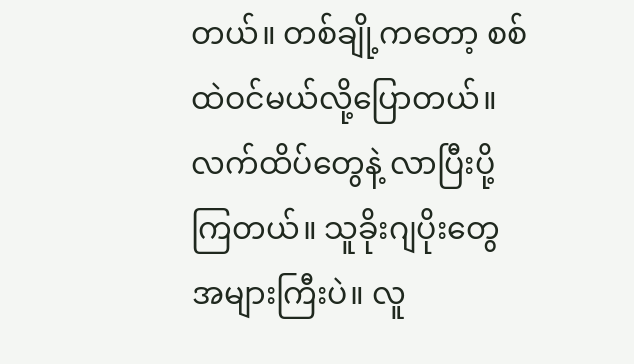တယ်။ တစ်ချို့ကတော့ စစ်ထဲဝင်မယ်လို့ပြောတယ်။ လက်ထိပ်တွေနဲ့ လာပြီးပို့ကြတယ်။ သူခိုးဂျပိုးတွေအများကြီးပဲ။ လူ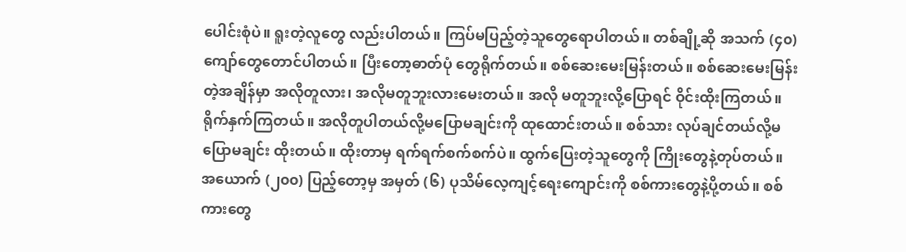ပေါင်းစုံပဲ။ ရူးတဲ့လူတွေ လည်းပါတယ်။ ကြပ်မပြည့်တဲ့သူတွေရောပါတယ်။ တစ်ချို့ဆို အသက် (၄၀) ကျော်တွေတောင်ပါတယ်။ ပြီးတော့ဓာတ်ပုံ တွေရိုက်တယ်။ စစ်ဆေးမေးမြန်းတယ်။ စစ်ဆေးမေးမြန်းတဲ့အချိန်မှာ အလိုတူလား၊ အလိုမတူဘူးလားမေးတယ်။ အလို မတူဘူးလို့ပြောရင် ဝိုင်းထိုးကြတယ်။ ရိုက်နှက်ကြတယ်။ အလိုတူပါတယ်လို့မပြောမချင်းကို ထုထောင်းတယ်။ စစ်သား လုပ်ချင်တယ်လို့မပြောမချင်း ထိုးတယ်။ ထိုးတာမှ ရက်ရက်စက်စက်ပဲ။ ထွက်ပြေးတဲ့သူတွေကို ကြိုးတွေနဲ့တုပ်တယ်။ အယောက် (၂၀၀) ပြည့်တော့မှ အမှတ် (၆) ပုသိမ်လေ့ကျင့်ရေးကျောင်းကို စစ်ကားတွေနဲ့ပို့တယ်။ စစ်ကားတွေ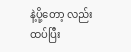နဲ့ပို့တော့ လည်း ထပ်ပြီး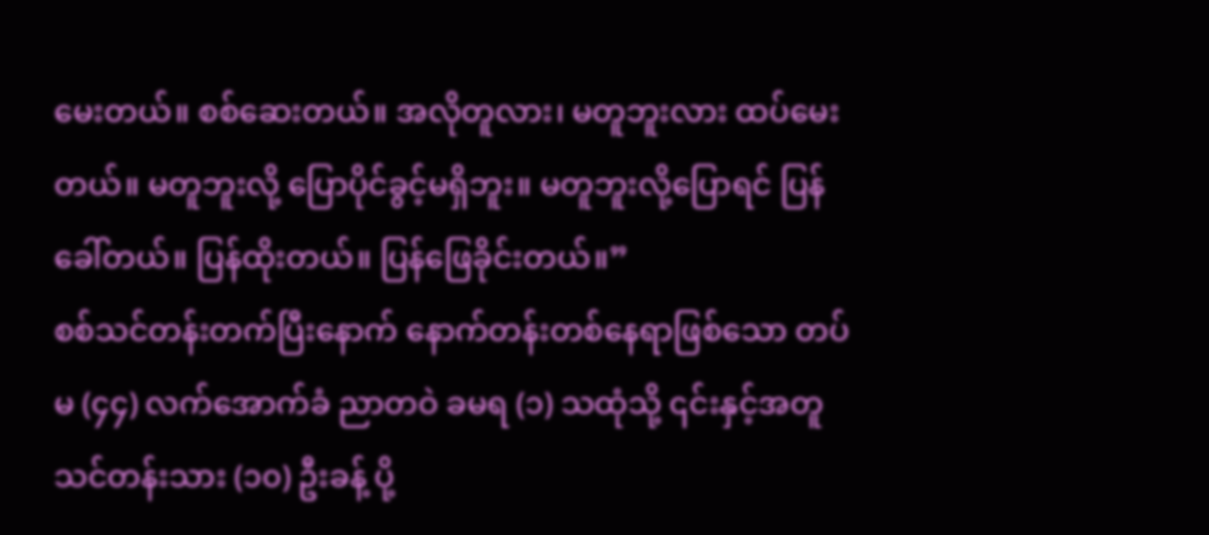မေးတယ်။ စစ်ဆေးတယ်။ အလိုတူလား၊ မတူဘူးလား ထပ်မေးတယ်။ မတူဘူးလို့ ပြောပိုင်ခွင့်မရှိဘူး။ မတူဘူးလို့ပြောရင် ပြန်ခေါ်တယ်။ ပြန်ထိုးတယ်။ ပြန်ဖြေခိုင်းတယ်။”
စစ်သင်တန်းတက်ပြီးနောက် နောက်တန်းတစ်နေရာဖြစ်သော တပ်မ (၄၄) လက်အောက်ခံ ညာတဝဲ ခမရ (၁) သထုံသို့ ၎င်းနှင့်အတူ သင်တန်းသား (၁၀) ဦးခန့် ပို့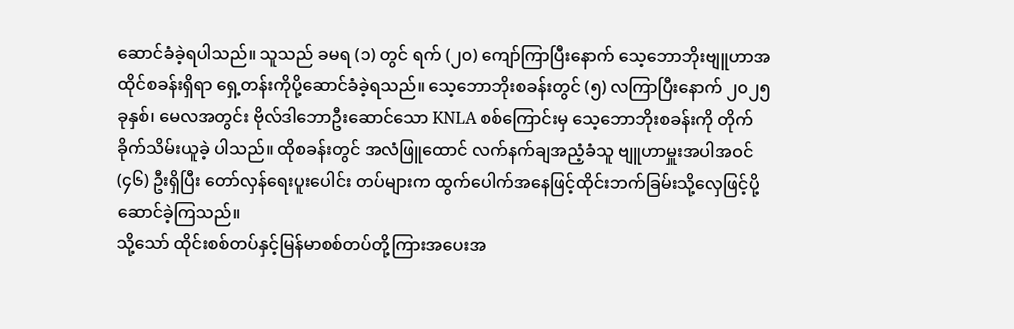ဆောင်ခံခဲ့ရပါသည်။ သူသည် ခမရ (၁) တွင် ရက် (၂၀) ကျော်ကြာပြီးနောက် သေ့ဘောဘိုးဗျူဟာအထိုင်စခန်းရှိရာ ရှေ့တန်းကိုပို့ဆောင်ခံခဲ့ရသည်။ သေ့ဘောဘိုးစခန်းတွင် (၅) လကြာပြီးနောက် ၂၀၂၅ ခုနှစ်၊ မေလအတွင်း ဗိုလ်ဒါဘောဦးဆောင်သော KNLA စစ်ကြောင်းမှ သေ့ဘောဘိုးစခန်းကို တိုက်ခိုက်သိမ်းယူခဲ့ ပါသည်။ ထိုစခန်းတွင် အလံဖြူထောင် လက်နက်ချအညံ့ခံသူ ဗျူဟာမှူးအပါအဝင် (၄၆) ဦးရှိပြီး တော်လှန်ရေးပူးပေါင်း တပ်များက ထွက်ပေါက်အနေဖြင့်ထိုင်းဘက်ခြမ်းသို့လှေဖြင့်ပို့ဆောင်ခဲ့ကြသည်။
သို့သော် ထိုင်းစစ်တပ်နှင့်မြန်မာစစ်တပ်တို့ကြားအပေးအ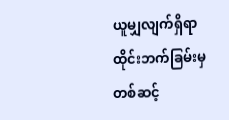ယူမျှလျက်ရှိရာ ထိုင်းဘက်ခြမ်းမှတစ်ဆင့်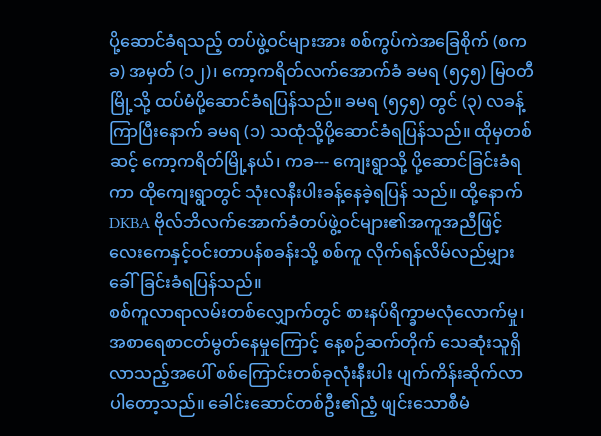ပို့ဆောင်ခံရသည့် တပ်ဖွဲ့ဝင်များအား စစ်ကွပ်ကဲအခြေစိုက် (စကခ) အမှတ် (၁၂)၊ ကော့ကရိတ်လက်အောက်ခံ ခမရ (၅၄၅) မြဝတီမြို့သို့ ထပ်မံပို့ဆောင်ခံရပြန်သည်။ ခမရ (၅၄၅) တွင် (၃) လခန့်ကြာပြီးနောက် ခမရ (၁) သထုံသို့ပို့ဆောင်ခံရပြန်သည်။ ထိုမှတစ်ဆင့် ကော့ကရိတ်မြို့နယ်၊ ကခ--- ကျေးရွာသို့ ပို့ဆောင်ခြင်းခံရကာ ထိုကျေးရွာတွင် သုံးလနီးပါးခန့်နေခဲ့ရပြန် သည်။ ထို့နောက် DKBA ဗိုလ်ဘိလက်အောက်ခံတပ်ဖွဲ့ဝင်များ၏အကူအညီဖြင့် လေးကေနှင့်ဝင်းတာပန်စခန်းသို့ စစ်ကူ လိုက်ရန်လိမ်လည်မျှားခေါ်ခြင်းခံရပြန်သည်။
စစ်ကူလာရာလမ်းတစ်လျှောက်တွင် စားနပ်ရိက္ခာမလုံလောက်မှု၊ အစာရေစာငတ်မွတ်နေမှုကြောင့် နေ့စဉ်ဆက်တိုက် သေဆုံးသူရှိလာသည့်အပေါ် စစ်ကြောင်းတစ်ခုလုံးနီးပါး ပျက်ကိန်းဆိုက်လာပါတော့သည်။ ခေါင်းဆောင်တစ်ဦး၏ညံ့ ဖျင်းသောစီမံ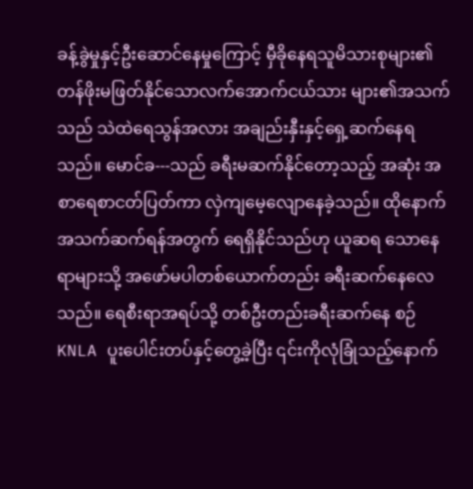ခန့်ခွဲမှုနှင့်ဦးဆောင်နေမှုကြောင့် မှီခိုနေရသူမိသားစုများ၏ တန်ဖိုးမဖြတ်နိုင်သောလက်အောက်ငယ်သား များ၏အသက်သည် သဲထဲရေသွန်အလား အချည်းနှီးနှင့်ရှေ့ဆက်နေရသည်။ မောင်ခ---သည် ခရီးမဆက်နိုင်တော့သည့် အဆုံး အစာရေစာငတ်ပြတ်ကာ လှဲကျမေ့လျောနေခဲ့သည်။ ထိုနောက်အသက်ဆက်ရန်အတွက် ရေရှိနိုင်သည်ဟု ယူဆရ သောနေရာများသို့ အဖော်မပါတစ်ယောက်တည်း ခရီးဆက်နေလေသည်။ ရေစီးရာအရပ်သို့ တစ်ဦးတည်းခရီးဆက်နေ စဉ် KNLA ပူးပေါင်းတပ်နှင့်တွေ့ခဲ့ပြီး ၎င်းကိုလုံခြုံသည့်နောက်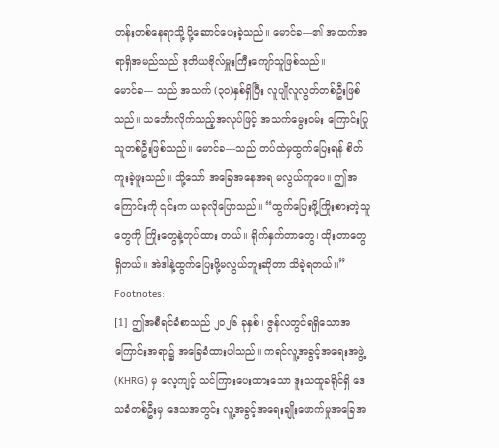တန်းတစ်နေရာသို့ ပို့ဆောင်ပေးခဲ့သည်။ မောင်ခ---၏ အထက်အရာရှိအမည်သည် ဒုတိယဗိုလ်မှူးကြီးကျော်သူဖြစ်သည်။
မောင်ခ--- သည် အသက် (၃၀)နှစ်ရှိပြီး လူပျိုလူလွတ်တစ်ဦးဖြစ်သည်။ သင်္ဘောလိုက်သည့်အလုပ်ဖြင့် အသက်မွေးဝမ်း ကြောင်းပြုသူတစ်ဦးဖြစ်သည်။ မောင်ခ---သည် တပ်ထဲမှထွက်ပြေးရန် စိတ်ကူးခဲ့ဖူးသည်။ သို့သော် အခြေအနေအရ မလွယ်ကူပေ။ ဤအကြောင်းကို ၎င်းက ယခုလိုပြောသည်။ “ထွက်ပြေးဖို့ကြိုးစားတဲ့သူတွေကို ကြိုးတွေနဲ့တုပ်ထား တယ်။ ရိုက်နှက်တာတွေ၊ ထိုးတာတွေရှိတယ်။ အဲဒါနဲ့ထွက်ပြေးဖို့မလွယ်ဘူးဆိုတာ သိခဲ့ရတယ်။”
Footnotes:
[1] ဤအစီရင်ခံစာသည် ၂၀၂၆ ခုနှစ်၊ ဇွန်လတွင်ရရှိသောအကြောင်းအရာ၌ အခြေခံထားပါသည်။ ကရင်လူ့အခွင့်အရေးအဖွဲ့ (KHRG) မှ လေ့ကျင့် သင်ကြားပေးထားသော ဒူးသထူခရိုင်ရှိ ဒေသခံတစ်ဦးမှ ဒေသအတွင်း လူ့အခွင့်အရေးချိုးဖောက်မှုအခြေအ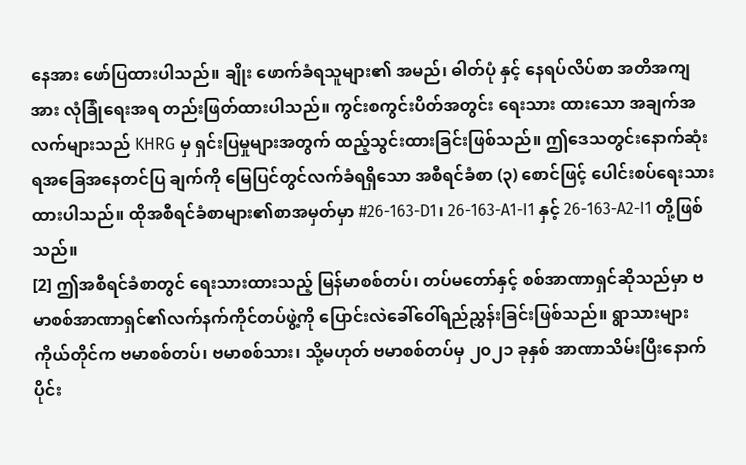နေအား ဖော်ပြထားပါသည်။ ချိုး ဖောက်ခံရသူများ၏ အမည်၊ ဓါတ်ပုံ နှင့် နေရပ်လိပ်စာ အတိအကျအား လုံခြုံရေးအရ တည်းဖြတ်ထားပါသည်။ ကွင်းစကွင်းပိတ်အတွင်း ရေးသား ထားသော အချက်အလက်များသည် KHRG မှ ရှင်းပြမှုများအတွက် ထည့်သွင်းထားခြင်းဖြစ်သည်။ ဤဒေသတွင်းနောက်ဆုံးရအခြေအနေတင်ပြ ချက်ကို မြေပြင်တွင်လက်ခံရရှိသော အစီရင်ခံစာ (၃) စောင်ဖြင့် ပေါင်းစပ်ရေးသားထားပါသည်။ ထိုအစီရင်ခံစာများ၏စာအမှတ်မှာ #26-163-D1၊ 26-163-A1-I1 နှင့် 26-163-A2-I1 တို့ဖြစ်သည်။
[2] ဤအစီရင်ခံစာတွင် ရေးသားထားသည့် မြန်မာစစ်တပ်၊ တပ်မတော်နှင့် စစ်အာဏာရှင်ဆိုသည်မှာ ဗမာစစ်အာဏာရှင်၏လက်နက်ကိုင်တပ်ဖွဲ့ကို ပြောင်းလဲခေါ်ဝေါ်ရည်ညွှန်းခြင်းဖြစ်သည်။ ရွာသားများကိုယ်တိုင်က ဗမာစစ်တပ်၊ ဗမာစစ်သား၊ သို့မဟုတ် ဗမာစစ်တပ်မှ ၂၀၂၁ ခုနှစ် အာဏာသိမ်းပြီးနောက်ပိုင်း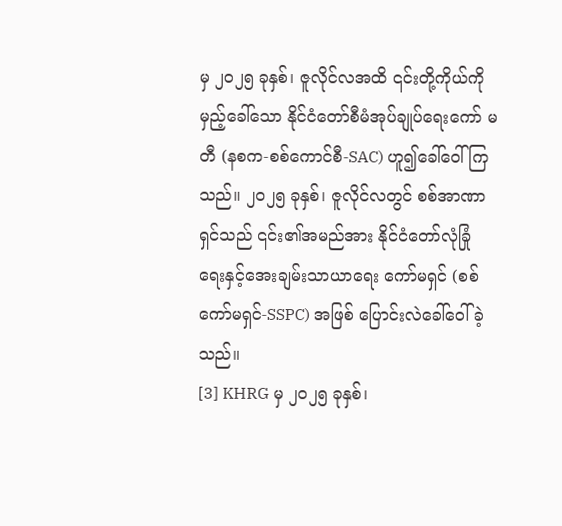မှ ၂၀၂၅ ခုနှစ်၊ ဇူလိုင်လအထိ ၎င်းတို့ကိုယ်ကိုမှည့်ခေါ်သော နိုင်ငံတော်စီမံအုပ်ချုပ်ရေးကော် မတီ (နစက-စစ်ကောင်စီ-SAC) ဟူ၍ခေါ်ဝေါ်ကြသည်။ ၂၀၂၅ ခုနှစ်၊ ဇူလိုင်လတွင် စစ်အာဏာရှင်သည် ၎င်း၏အမည်အား နိုင်ငံတော်လုံခြုံရေးနှင့်အေးချမ်းသာယာရေး ကော်မရှင် (စစ်ကော်မရှင်-SSPC) အဖြစ် ပြောင်းလဲခေါ်ဝေါ်ခဲ့သည်။
[3] KHRG မှ ၂၀၂၅ ခုနှစ်၊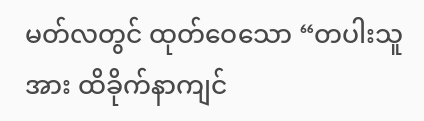မတ်လတွင် ထုတ်ဝေသော “တပါးသူအား ထိခိုက်နာကျင်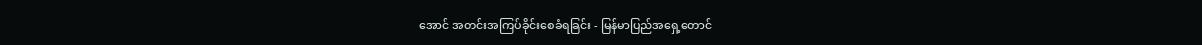အောင် အတင်းအကြပ်ခိုင်းစေခံရခြင်း - မြန်မာပြည်အရှေ့တောင်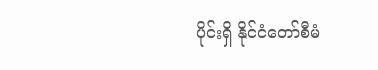ပိုင်းရှိ နိုင်ငံတော်စီမံ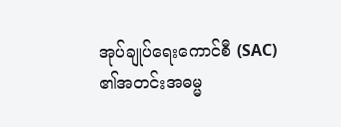အုပ်ချုပ်ရေးကောင်စီ (SAC) ၏အတင်းအဓမ္မ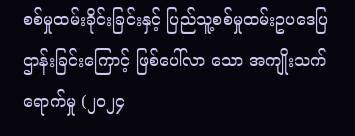စစ်မှုထမ်းခိုင်းခြင်းနှင့် ပြည်သူ့စစ်မှုထမ်းဥပဒေပြဌာန်းခြင်းကြောင့် ဖြစ်ပေါ်လာ သော အကျိုးသက်ရောက်မှု (၂၀၂၄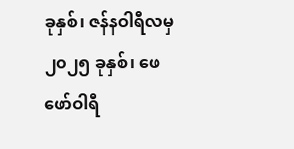ခုနှစ်၊ ဇန်နဝါရီလမှ ၂၀၂၅ ခုနှစ်၊ ဖေဖော်ဝါရီ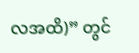လအထိ)” တွင်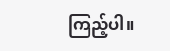ကြည့်ပါ။